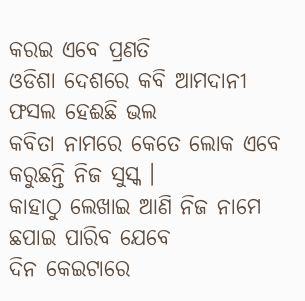କରଇ ଏବେ ପ୍ରଣତି
ଓଡିଶା ଦେଶରେ କବି ଆମଦାନୀ
ଫସଲ ହେଈଛି ଭଲ
କବିତା ନାମରେ କେତେ ଲୋକ ଏବେ
କରୁଛନ୍ତି ନିଜ ସୁସ୍କ ।
କାହାଠୁ ଲେଖାଇ ଆଣି ନିଜ ନାମେ
ଛପାଇ ପାରିବ ଯେବେ
ଦିନ କେଇଟାରେ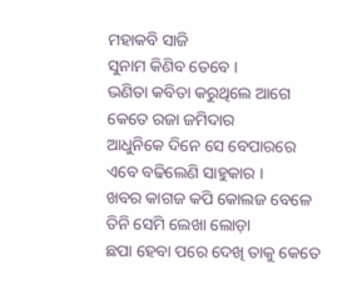ମହାକବି ସାଜି
ସୁନାମ କିଣିବ ତେବେ ।
ଭଣିତା କବିତା କରୁଥିଲେ ଆଗେ
କେତେ ରଜା ଜମିଦାର
ଆଧୁନିକେ ଦିନେ ସେ ବେପାରରେ
ଏବେ ବଢିଲେଣି ସାହୁକାର ।
ଖବର କାଗଜ କପି କୋଲଜ ବେଳେ
ତିନି ସେମି ଲେଖା ଲୋଡ଼ା
ଛପା ହେବା ପରେ ଦେଖି ତାକୁ କେତେ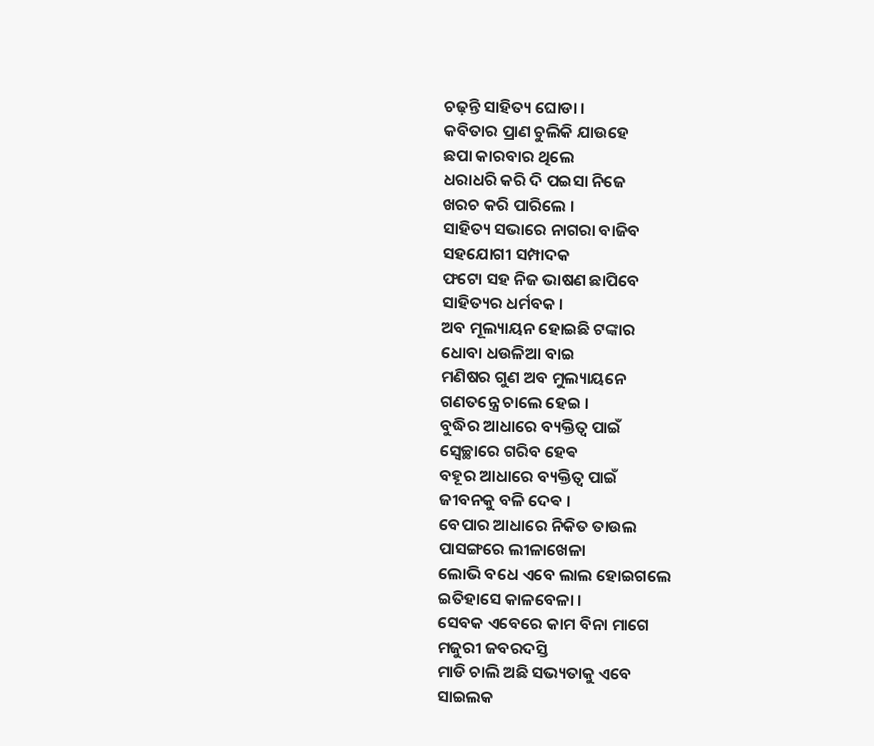ଚଢ଼ନ୍ତି ସାହିତ୍ୟ ଘୋଡା ।
କବିତାର ପ୍ରାଣ ଚୁଲିକି ଯାଉହେ
ଛପା କାରବାର ଥିଲେ
ଧରାଧରି କରି ଦି ପଇସା ନିଜେ
ଖରଚ କରି ପାରିଲେ ।
ସାହିତ୍ୟ ସଭାରେ ନାଗରା ବାଜିବ
ସହଯୋଗୀ ସମ୍ପାଦକ
ଫଟୋ ସହ ନିଜ ଭାଷଣ ଛାପିବେ
ସାହିତ୍ୟର ଧର୍ମବକ ।
ଅବ ମୂଲ୍ୟାୟନ ହୋଇଛି ଟଙ୍କାର
ଧୋବା ଧଉଳିଆ ବାଇ
ମଣିଷର ଗୁଣ ଅବ ମୁଲ୍ୟାୟନେ
ଗଣତନ୍ତ୍ରେ ଚାଲେ ହେଇ ।
ବୁଦ୍ଧିର ଆଧାରେ ବ୍ୟକ୍ତିତ୍ବ ପାଇଁ
ସ୍ୱେଚ୍ଛାରେ ଗରିବ ହେଵ
ବହୂର ଆଧାରେ ବ୍ୟକ୍ତିତ୍ବ ପାଇଁ
ଜୀବନକୁ ବଳି ଦେଵ ।
ବେପାର ଆଧାରେ ନିକିତ ତାଉଲ
ପାସଙ୍ଗରେ ଲୀଳାଖେଳା
ଲୋଭି ବଧେ ଏବେ ଲାଲ ହୋଇଗଲେ
ଇତିହାସେ କାଳବେଳା ।
ସେବକ ଏବେରେ କାମ ବିନା ମାଗେ
ମଜୁରୀ ଜବରଦସ୍ତି
ମାଡି ଚାଲି ଅଛି ସଭ୍ୟତାକୁ ଏବେ
ସାଇଲକ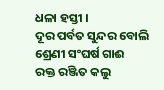ଧଳା ହସ୍ତୀ ।
ଦୂର ପର୍ବତ ସୁନ୍ଦର ବୋଲି
ଶ୍ରେଣୀ ସଂଘର୍ଷ ଗାଈ
ରକ୍ତ ରଞ୍ଜିତ କଲୁ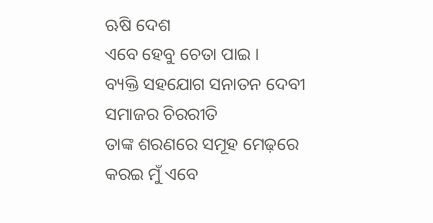ଋଷି ଦେଶ
ଏବେ ହେବୁ ଚେତା ପାଇ ।
ବ୍ୟକ୍ତି ସହଯୋଗ ସନାତନ ଦେବୀ
ସମାଜର ଚିରରୀତି
ତାଙ୍କ ଶରଣରେ ସମୂହ ମେଢ଼ରେ
କରଇ ମୁଁ ଏବେ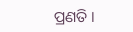ପ୍ରଣତି ।